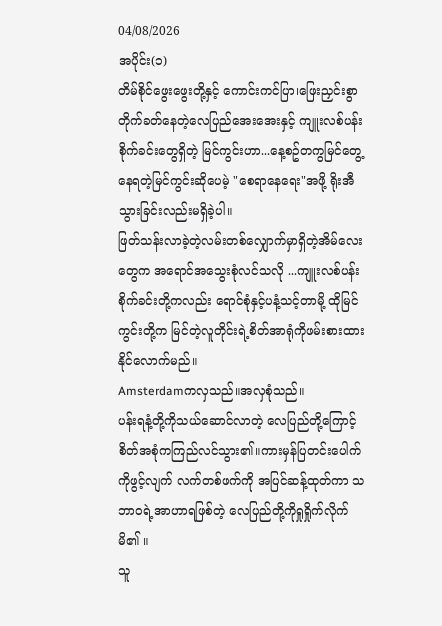04/08/2026
အပိုင်း(၁)
တိမ်စိုင်ဖွေးဖွေးတို့နှင့် ကောင်းကင်ပြာ၊ဖြေးညှင်းစွာတိုက်ခတ်နေတဲ့လေပြည်အေးအေးနှင့် ကျူးလစ်ပန်းစိုက်ခင်းတွေရှိတဲ့ မြင်ကွင်းဟာ...နေ့စဥ်တကွမြင်တွေ့နေရတဲ့မြင်ကွင်းဆိုပေမဲ့ "စေရာနေရေး"အဖို့ ရိုးအီသွားခြင်းလည်းမရှိခဲ့ပါ။
ဖြတ်သန်းလာခဲ့တဲ့လမ်းတစ်လျှောက်မှာရှိတဲ့အိမ်လေးတွေက အရောင်အသွေးစုံလင်သလို ...ကျူးလစ်ပန်းစိုက်ခင်းတို့ကလည်း ရောင်စုံနှင့်ပနံ့သင့်တာမို့ ထိုမြင်ကွင်းတို့က မြင်တဲ့လူတိုင်းရဲ့စိတ်အာရုံကိုဖမ်းစားထားနိုင်လောက်မည်။
Amsterdamကလှသည်။အလှစုံသည်။
ပန်းရနံ့တို့ကိုသယ်ဆောင်လာတဲ့ လေပြည်တို့ကြောင့် စိတ်အစုံကကြည်လင်သွား၏။ကားမှန်ပြတင်းပေါက်ကိုဖွင့်လျက် လက်တစ်ဖက်ကို အပြင်ဆန့်ထုတ်ကာ သဘာဝရဲ့အာဟာရဖြစ်တဲ့ လေပြည်တို့ကိုရှုရှိုက်လိုက်မိ၏ ။
သူ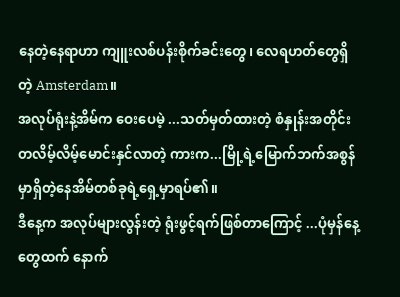နေတဲ့နေရာဟာ ကျူးလစ်ပန်းစိုက်ခင်းတွေ၊ လေရဟတ်တွေရှိတဲ့ Amsterdam။
အလုပ်ရုံးနဲ့အိမ်က ဝေးပေမဲ့ ...သတ်မှတ်ထားတဲ့ စံနှုန်းအတိုင်းတလိမ့်လိမ့်မောင်းနှင်လာတဲ့ ကားက...မြို့ရဲ့မြောက်ဘက်အစွန်မှာရှိတဲ့နေအိမ်တစ်ခုရဲ့ရှေ့မှာရပ်၏။
ဒီနေ့က အလုပ်များလွန်းတဲ့ ရုံးဖွင့်ရက်ဖြစ်တာကြောင့် ...ပုံမှန်နေ့တွေထက် နောက်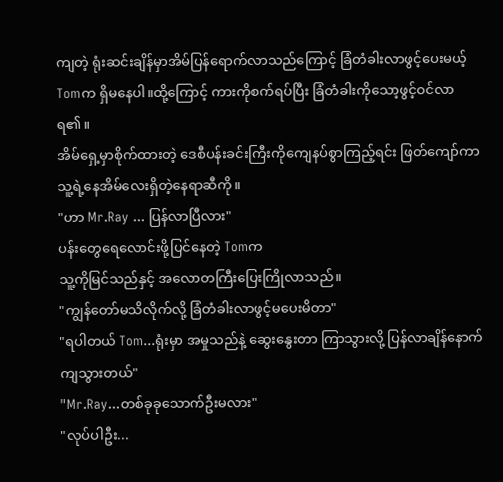ကျတဲ့ ရုံးဆင်းချိန်မှာအိမ်ပြန်ရောက်လာသည်ကြောင့် ခြံတံခါးလာဖွင့်ပေးမယ့် Tomက ရှိမနေပါ။ထို့ကြောင့် ကားကိုစက်ရပ်ပြီး ခြံတံခါးကိုသော့ဖွင့်ဝင်လာရ၏။
အိမ်ရှေ့မှာစိုက်ထားတဲ့ ဒေစီပန်းခင်းကြီးကိုကျေနပ်စွာကြည့်ရင်း ဖြတ်ကျော်ကာ
သူ့ရဲ့နေအိမ်လေးရှိတဲ့နေရာဆီကို။
"ဟာ Mr.Ray ... ပြန်လာပြီလား"
ပန်းတွေရေလောင်းဖို့ပြင်နေတဲ့ Tomက
သူ့ကိုမြင်သည်နှင့် အလောတကြီးပြေးကြိုလာသည်။
"ကျွန်တော်မသိလိုက်လို့ ခြံတံခါးလာဖွင့်မပေးမိတာ"
"ရပါတယ် Tom...ရုံးမှာ အမှုသည်နဲ့ ဆွေးနွေးတာ ကြာသွားလို့ ပြန်လာချိန်နောက်ကျသွားတယ်"
"Mr.Ray...တစ်ခုခုသောက်ဦးမလား"
"လုပ်ပါဦး...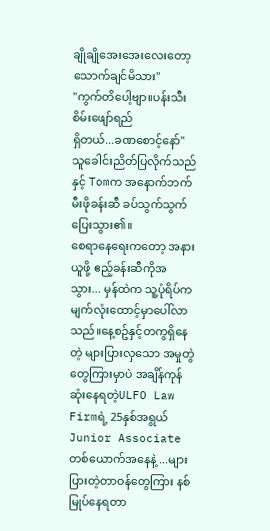ချိုချိုအေးအေးလေးတော့
သောက်ချင်မိသား"
"ကွက်တိပေါ့ဗျာ။ပန်းသီးစိမ်းဖျော်ရည်
ရှိတယ်...ခဏစောင့်နော်"
သူခေါင်းညိတ်ပြလိုက်သည်နှင့် Tomက အနောက်ဘက်မီးဖိုခန်းဆီ ခပ်သွက်သွက်ပြေးသွား၏။
စေရာနေရေးကတော့ အနားယူဖို့ ဧည့်ခန်းဆီကိုအသွား... မှန်ထဲက သူ့ပုံရိပ်က မျက်လုံးထောင့်မှာပေါ်လာသည်။နေ့စဥ်နှင့်တကွရှိနေတဲ့ များပြားလှသော အမှုတွဲတွေကြားမှာပဲ အချိန်ကုန်ဆုံးနေရတဲ့ULFO Law Firmရဲ့ 25နှစ်အရွယ် Junior Associate တစ်ယောက်အနေနဲ့ ...များပြားတဲ့တာဝန်တွေကြား နစ်မြုပ်နေရတာ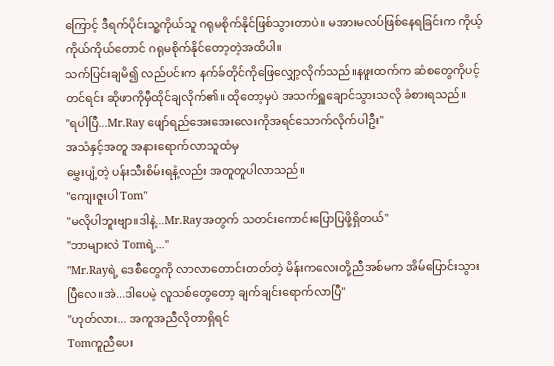ကြောင့် ဒီရက်ပိုင်းသူ့ကိုယ်သူ ဂရုမစိုက်နိုင်ဖြစ်သွားတာပဲ။ မအားမလပ်ဖြစ်နေရခြင်းက ကိုယ့်ကိုယ်ကိုယ်တောင် ဂရုမစိုက်နိုင်တော့တဲ့အထိပါ။
သက်ပြင်းချမိ၍ လည်ပင်းက နက်ခ်တိုင်ကိုဖြေလျှော့လိုက်သည်။နဖူးထက်က ဆံစတွေကိုပင့်တင်ရင်း ဆိုဖာကိုမှီထိုင်ချလိုက်၏။ ထိုတော့မှပဲ အသက်ရှူချောင်သွားသလို ခံစားရသည်။
"ရပါပြီ...Mr.Ray ဖျော်ရည်အေးအေးလေးကိုအရင်သောက်လိုက်ပါဦး"
အသံနှင့်အတူ အနားရောက်လာသူထံမှ
မွှေးပျံ့တဲ့ ပန်းသီးစိမ်းရနံ့လည်း အတူတူပါလာသည်။
"ကျေးဇူးပါ Tom"
"မလိုပါဘူးဗျာ။ဒါနဲ့...Mr.Rayအတွက် သတင်းကောင်းပြောပြဖို့ရှိတယ်"
"ဘာများလဲ Tomရဲ့..."
"Mr.Rayရဲ့ ဒေစီတွေကို လာလာတောင်းတတ်တဲ့ မိန်းကလေးတို့ညီအစ်မက အိမ်ပြောင်းသွားပြီလေ။အဲ...ဒါပေမဲ့ လူသစ်တွေတော့ ချက်ချင်းရောက်လာပြီ"
"ဟုတ်လား... အကူအညီလိုတာရှိရင်
Tomကူညီပေး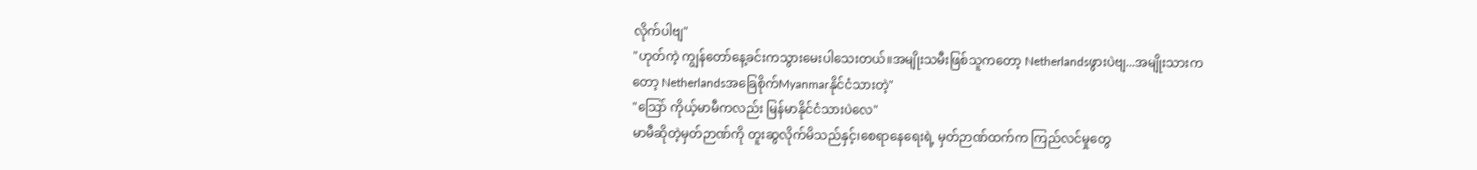လိုက်ပါဗျ"
"ဟုတ်ကဲ့ ကျွန်တော်နေ့ခင်းကသွားမေးပါသေးတယ်။အမျိုးသမီးဖြစ်သူကတော့ Netherlandsဖွားပဲဗျ...အမျိုးသားကတော့ Netherlandsအခြေစိုက်Myanmarနိုင်ငံသားတဲ့"
"သြော် ကိုယ့်မာမီကလည်း မြန်မာနိုင်ငံသားပဲလေ"
မာမီဆိုတဲ့မှတ်ဉာဏ်ကို တူးဆွလိုက်မိသည်နှင့်၊စေရာနေရေးရဲ့ မှတ်ဉာဏ်ထက်က ကြည်လင်မှုတွေ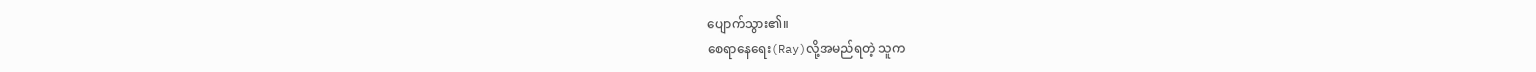ပျောက်သွား၏။
စေရာနေရေး(Ray)လို့အမည်ရတဲ့ သူက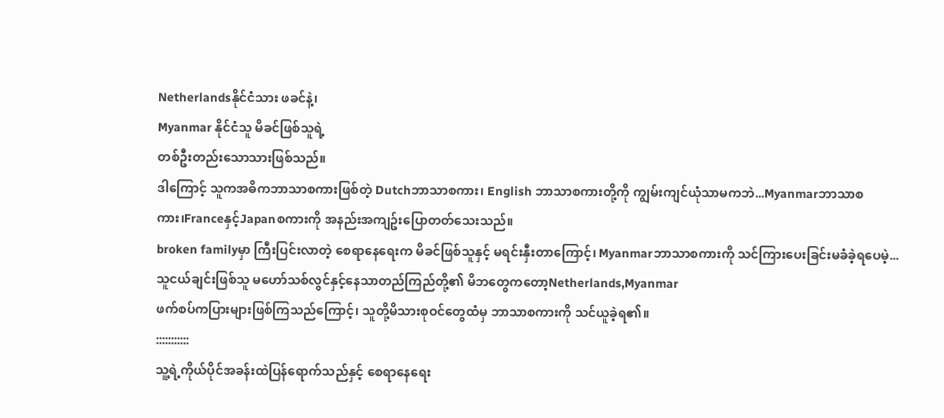Netherlandsနိုင်ငံသား ဖခင်နဲ့၊
Myanmar နိုင်ငံသူ မိခင်ဖြစ်သူရဲ့
တစ်ဦးတည်းသောသားဖြစ်သည်။
ဒါကြောင့် သူကအဓိကဘာသာစကားဖြစ်တဲ့ Dutchဘာသာစကား၊ English ဘာသာစကားတို့ကို ကျွမ်းကျင်ယုံသာမကဘဲ...Myanmarဘာသာစကား၊Franceနှင့်Japanစကားကို အနည်းအကျဥ်းပြောတတ်သေးသည်။
broken familyမှာ ကြီးပြင်းလာတဲ့ စေရာနေရေးက မိခင်ဖြစ်သူနှင့် မရင်းနှီးတာကြောင့်၊ Myanmarဘာသာစကားကို သင်ကြားပေးခြင်းမခံခဲ့ရပေမဲ့...သူငယ်ချင်းဖြစ်သူ မဟော်သစ်လွင်နှင့်နေသာတည်ကြည်တို့၏ မိဘတွေကတော့Netherlands,Myanmar
ဖက်စပ်ကပြားများဖြစ်ကြသည်ကြောင့်၊ သူတို့မိသားစုဝင်တွေထံမှ ဘာသာစကားကို သင်ယူခဲ့ရ၏။
:::::::::::
သူ့ရဲ့ကိုယ်ပိုင်အခန်းထဲပြန်ရောက်သည်နှင့် စေရာနေရေး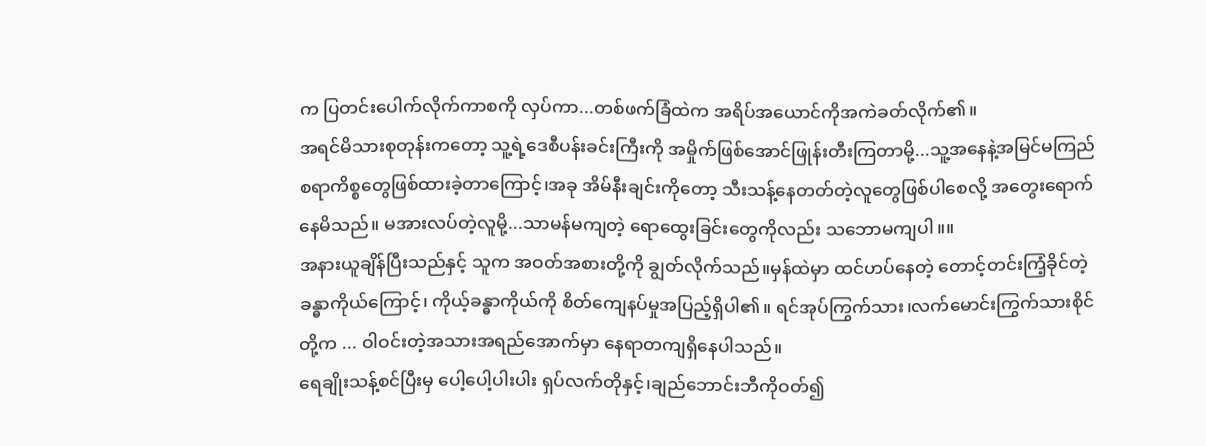က ပြတင်းပေါက်လိုက်ကာစကို လှပ်ကာ...တစ်ဖက်ခြံထဲက အရိပ်အယောင်ကိုအကဲခတ်လိုက်၏။
အရင်မိသားစုတုန်းကတော့ သူ့ရဲ့ဒေစီပန်းခင်းကြီးကို အမှိုက်ဖြစ်အောင်ဖြုန်းတီးကြတာမို့...သူ့အနေနဲ့အမြင်မကြည်စရာကိစ္စတွေဖြစ်ထားခဲ့တာကြောင့်၊အခု အိမ်နီးချင်းကိုတော့ သီးသန့်နေတတ်တဲ့လူတွေဖြစ်ပါစေလို့ အတွေးရောက်နေမိသည်။ မအားလပ်တဲ့လူမို့...သာမန်မကျတဲ့ ရောထွေးခြင်းတွေကိုလည်း သဘောမကျပါ။။
အနားယူချိန်ပြီးသည်နှင့် သူက အဝတ်အစားတို့ကို ချွတ်လိုက်သည်။မှန်ထဲမှာ ထင်ဟပ်နေတဲ့ တောင့်တင်းကြံ့ခိုင်တဲ့ခန္ဓာကိုယ်ကြောင့်၊ ကိုယ့်ခန္ဓာကိုယ်ကို စိတ်ကျေနပ်မှုအပြည့်ရှိပါ၏။ ရင်အုပ်ကြွက်သား၊လက်မောင်းကြွက်သားစိုင်တို့က ... ဝါဝင်းတဲ့အသားအရည်အောက်မှာ နေရာတကျရှိနေပါသည်။
ရေချိုးသန့်စင်ပြီးမှ ပေါ့ပေါ့ပါးပါး ရှပ်လက်တိုနှင့်၊ချည်ဘောင်းဘီကိုဝတ်၍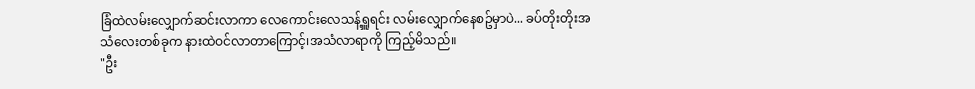ခြံထဲလမ်းလျှောက်ဆင်းလာကာ လေကောင်းလေသန့်ရှူရင်း လမ်းလျှောက်နေစဥ်မှာပဲ... ခပ်တိုးတိုးအသံလေးတစ်ခုက နားထဲဝင်လာတာကြောင့်၊အသံလာရာကို ကြည့်မိသည်။
"ဦး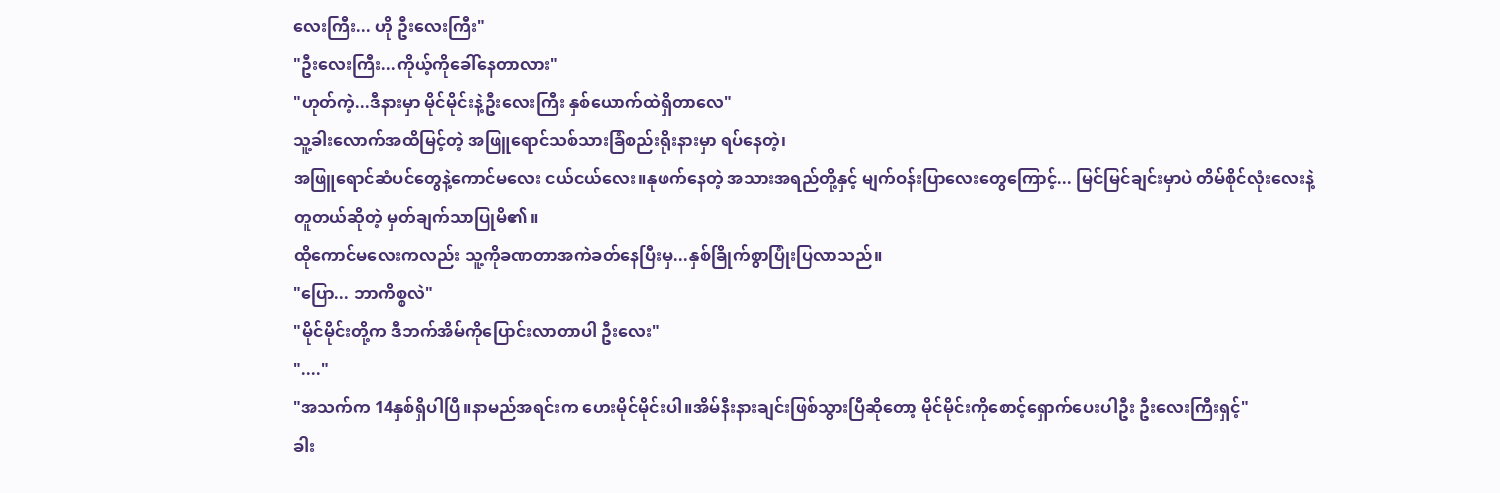လေးကြီး... ဟို ဦးလေးကြီး"
"ဦးလေးကြီး...ကိုယ့်ကိုခေါ်နေတာလား"
"ဟုတ်ကဲ့...ဒီနားမှာ မိုင်မိုင်းနဲ့ဦးလေးကြီး နှစ်ယောက်ထဲရှိတာလေ"
သူ့ခါးလောက်အထိမြင့်တဲ့ အဖြူရောင်သစ်သားခြံစည်းရိုးနားမှာ ရပ်နေတဲ့၊
အဖြူရောင်ဆံပင်တွေနဲ့ကောင်မလေး ငယ်ငယ်လေး။နုဖက်နေတဲ့ အသားအရည်တို့နှင့် မျက်ဝန်းပြာလေးတွေကြောင့်... မြင်မြင်ချင်းမှာပဲ တိမ်စိုင်လုံးလေးနဲ့တူတယ်ဆိုတဲ့ မှတ်ချက်သာပြုမိ၏။
ထိုကောင်မလေးကလည်း သူ့ကိုခဏတာအကဲခတ်နေပြီးမှ...နှစ်ခြိုက်စွာပြုံးပြလာသည်။
"ပြော... ဘာကိစ္စလဲ"
"မိုင်မိုင်းတို့က ဒီဘက်အိမ်ကိုပြောင်းလာတာပါ ဦးလေး"
"...."
"အသက်က 14နှစ်ရှိပါပြီ။နာမည်အရင်းက ဟေးမိုင်မိုင်းပါ။အိမ်နီးနားချင်းဖြစ်သွားပြီဆိုတော့ မိုင်မိုင်းကိုစောင့်ရှောက်ပေးပါဦး ဦးလေးကြီးရှင့်"
ခါး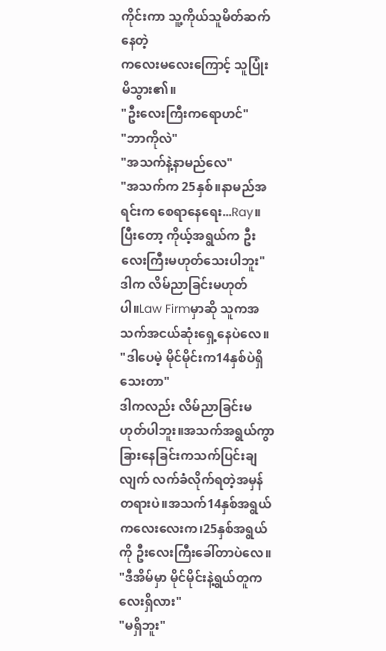ကိုင်းကာ သူ့ကိုယ်သူမိတ်ဆက်နေတဲ့
ကလေးမလေးကြောင့် သူပြုံးမိသွား၏။
"ဦးလေးကြီးကရောဟင်"
"ဘာကိုလဲ"
"အသက်နဲ့နာမည်လေ"
"အသက်က 25နှစ်။နာမည်အရင်းက စေရာနေရေး...Ray။ပြီးတော့ ကိုယ့်အရွယ်က ဦးလေးကြီးမဟုတ်သေးပါဘူး"
ဒါက လိမ်ညာခြင်းမဟုတ်ပါ။Law Firmမှာဆို သူကအသက်အငယ်ဆုံးရှေ့နေပဲလေ။
"ဒါပေမဲ့ မိုင်မိုင်းက14နှစ်ပဲရှိသေးတာ"
ဒါကလည်း လိမ်ညာခြင်းမဟုတ်ပါဘူး။အသက်အရွယ်ကွာခြားနေခြင်းကသက်ပြင်းချလျက် လက်ခံလိုက်ရတဲ့အမှန်တရားပဲ။အသက်14နှစ်အရွယ် ကလေးလေးက၊25နှစ်အရွယ်ကို ဦးလေးကြီးခေါ်တာပဲလေ။
"ဒီအိမ်မှာ မိုင်မိုင်းနဲ့ရွယ်တူကလေးရှိလား"
"မရှိဘူး"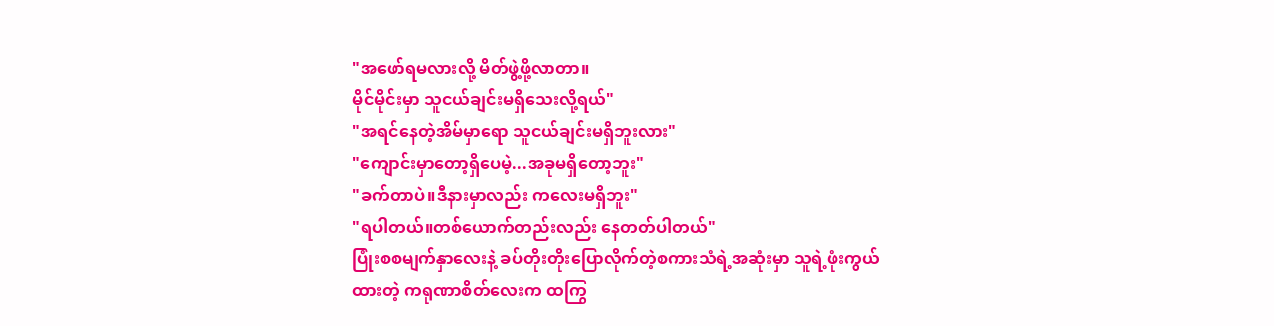"အဖော်ရမလားလို့ မိတ်ဖွဲ့ဖို့လာတာ။
မိုင်မိုင်းမှာ သူငယ်ချင်းမရှိသေးလို့ရယ်"
"အရင်နေတဲ့အိမ်မှာရော သူငယ်ချင်းမရှိဘူးလား"
"ကျောင်းမှာတော့ရှိပေမဲ့...အခုမရှိတော့ဘူး"
"ခက်တာပဲ။ဒီနားမှာလည်း ကလေးမရှိဘူး"
"ရပါတယ်။တစ်ယောက်တည်းလည်း နေတတ်ပါတယ်"
ပြုံးစစမျက်နှာလေးနဲ့ ခပ်တိုးတိုးပြောလိုက်တဲ့စကားသံရဲ့အဆုံးမှာ သူရဲ့ဖုံးကွယ်ထားတဲ့ ကရုဏာစိတ်လေးက ထကြွ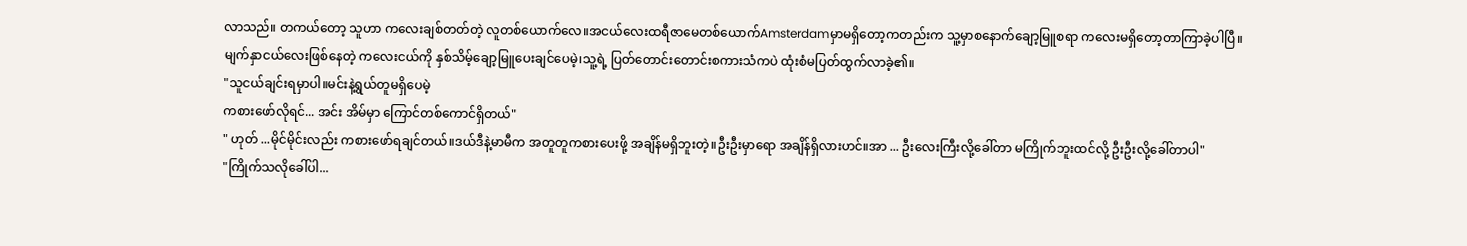လာသည်။ တကယ်တော့ သူဟာ ကလေးချစ်တတ်တဲ့ လူတစ်ယောက်လေ။အငယ်လေးထရီဇာမေတစ်ယောက်Amsterdamမှာမရှိတော့ကတည်းက သူ့မှာစနောက်ချော့မြူစရာ ကလေးမရှိတော့တာကြာခဲ့ပါပြီ။
မျက်နှာငယ်လေးဖြစ်နေတဲ့ ကလေးငယ်ကို နှစ်သိမ့်ချော့မြူပေးချင်ပေမဲ့၊သူ့ရဲ့ ပြတ်တောင်းတောင်းစကားသံကပဲ ထုံးစံမပြတ်ထွက်လာခဲ့၏။
"သူငယ်ချင်းရမှာပါ။မင်းနဲ့ရွယ်တူမရှိပေမဲ့
ကစားဖော်လိုရင်... အင်း အိမ်မှာ ကြောင်တစ်ကောင်ရှိတယ်"
" ဟုတ် ...မိုင်မိုင်းလည်း ကစားဖော်ရချင်တယ်။ဒယ်ဒီနဲ့မာမီက အတူတူကစားပေးဖို့ အချိန်မရှိဘူးတဲ့။ဦးဦးမှာရော အချိန်ရှိလားဟင်။အာ ... ဦးလေးကြီးလို့ခေါ်တာ မကြိုက်ဘူးထင်လို့ ဦးဦးလို့ခေါ်တာပါ"
"ကြိုက်သလိုခေါ်ပါ...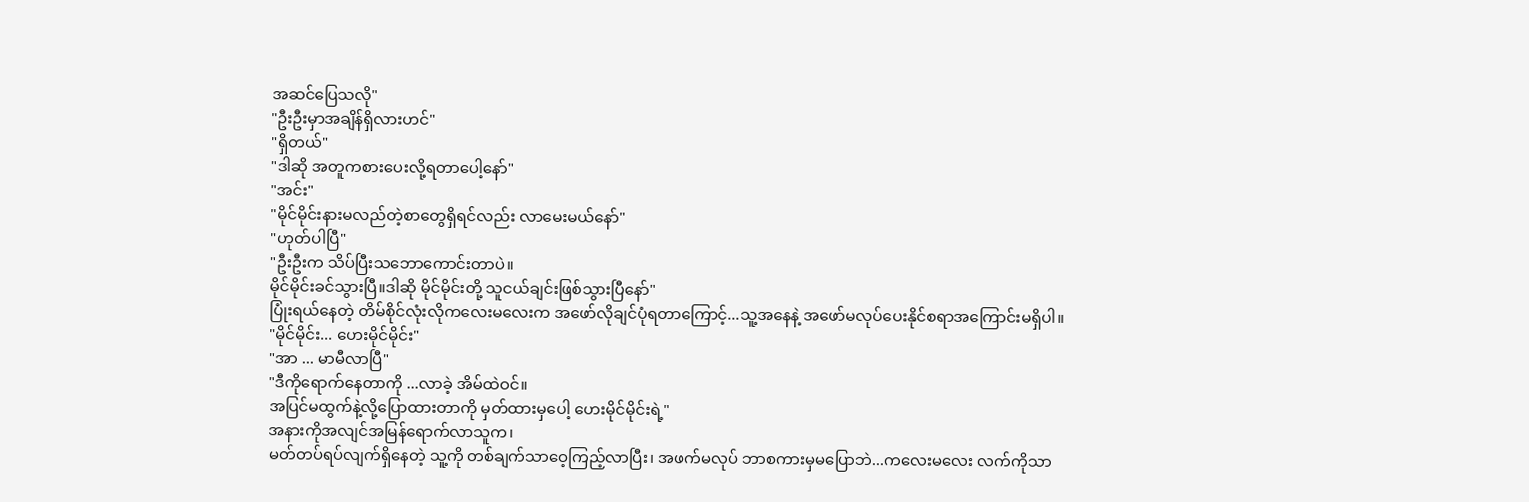အဆင်ပြေသလို"
"ဦးဦးမှာအချိန်ရှိလားဟင်"
"ရှိတယ်"
"ဒါဆို အတူကစားပေးလို့ရတာပေါ့နော်"
"အင်း"
"မိုင်မိုင်းနားမလည်တဲ့စာတွေရှိရင်လည်း လာမေးမယ်နော်"
"ဟုတ်ပါပြီ"
"ဦးဦးက သိပ်ပြီးသဘောကောင်းတာပဲ။
မိုင်မိုင်းခင်သွားပြီ။ဒါဆို မိုင်မိုင်းတို့ သူငယ်ချင်းဖြစ်သွားပြီနော်"
ပြုံးရယ်နေတဲ့ တိမ်စိုင်လုံးလိုကလေးမလေးက အဖော်လိုချင်ပုံရတာကြောင့်...သူ့အနေနဲ့ အဖော်မလုပ်ပေးနိုင်စရာအကြောင်းမရှိပါ။
"မိုင်မိုင်း... ဟေးမိုင်မိုင်း"
"အာ ... မာမီလာပြီ"
"ဒီကိုရောက်နေတာကို ...လာခဲ့ အိမ်ထဲဝင်။
အပြင်မထွက်နဲ့လို့ပြောထားတာကို မှတ်ထားမှပေါ့ ဟေးမိုင်မိုင်းရဲ့"
အနားကိုအလျင်အမြန်ရောက်လာသူက၊
မတ်တပ်ရပ်လျက်ရှိနေတဲ့ သူ့ကို တစ်ချက်သာဝေ့ကြည့်လာပြီး၊ အဖက်မလုပ် ဘာစကားမှမပြောဘဲ...ကလေးမလေး လက်ကိုသာ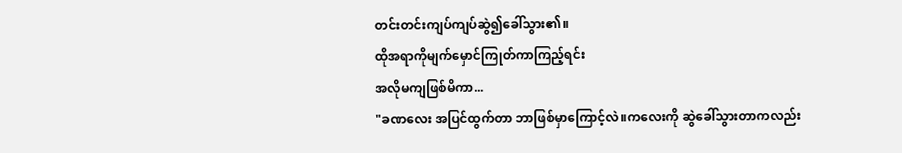တင်းတင်းကျပ်ကျပ်ဆွဲ၍ခေါ်သွား၏။
ထိုအရာကိုမျက်မှောင်ကြုတ်ကာကြည့်ရင်း
အလိုမကျဖြစ်မိကာ...
"ခဏလေး အပြင်ထွက်တာ ဘာဖြစ်မှာကြောင့်လဲ။ကလေးကို ဆွဲခေါ်သွားတာကလည်း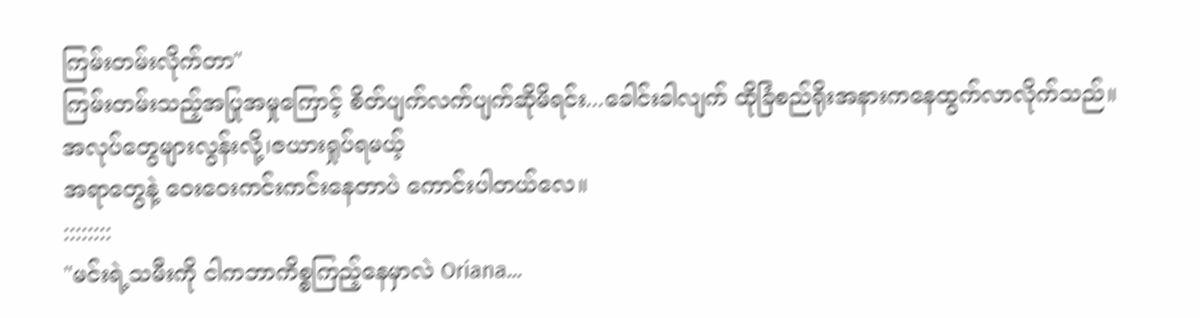ကြမ်းတမ်းလိုက်တာ"
ကြမ်းတမ်းသည့်အပြုအမှုကြောင့် စိတ်ပျက်လက်ပျက်ဆိုမိရင်း...ခေါင်းခါလျက် ထိုခြံစည်ရိုးအနားကနေထွက်လာလိုက်သည်။
အလုပ်တွေများလွန်းလို့၊ဇယားရှုပ်ရမယ့်
အရာတွေနဲ့ ဝေးဝေးကင်းကင်းနေတာပဲ ကောင်းပါတယ်လေ။
::::::::
"မင်းရဲ့သမီးကို ငါကဘာကိစ္စကြည့်နေမှာလဲ Oriana...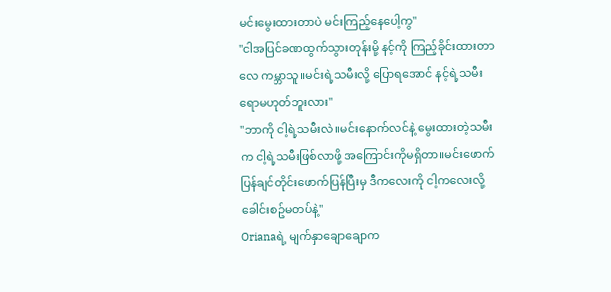မင်းမွေးထားတာပဲ မင်းကြည့်နေပေါ့ကွ"
"ငါအပြင်ခဏထွက်သွားတုန်းမို့ နင့်ကို ကြည့်ခိုင်းထားတာလေ ကမ္ဘာသူ။မင်းရဲ့သမီးလို့ ပြောရအောင် နင့်ရဲ့သမီးရောမဟုတ်ဘူးလား"
"ဘာကို ငါ့ရဲ့သမီးလဲ။မင်းနောက်လင်နဲ့ မွေးထားတဲ့သမီးက ငါ့ရဲ့သမီးဖြစ်လာဖို့ အကြောင်းကိုမရှိတာ။မင်းဖောက်ပြန်ချင်တိုင်းဖောက်ပြန်ပြီးမှ ဒီကလေးကို ငါ့ကလေးလို့ ခေါင်းစဥ်မတပ်နဲ့"
Orianaရဲ့ မျက်နှာချောချောက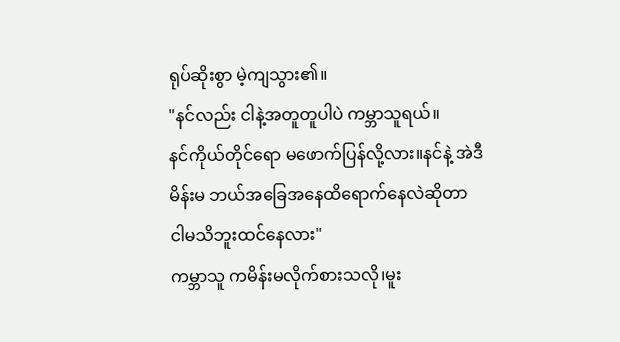ရုပ်ဆိုးစွာ မဲ့ကျသွား၏။
"နင်လည်း ငါနဲ့အတူတူပါပဲ ကမ္ဘာသူရယ်။
နင်ကိုယ်တိုင်ရော မဖောက်ပြန်လို့လား။နင်နဲ့ အဲဒီမိန်းမ ဘယ်အခြေအနေထိရောက်နေလဲဆိုတာ ငါမသိဘူးထင်နေလား"
ကမ္ဘာသူ ကမိန်းမလိုက်စားသလို၊မူး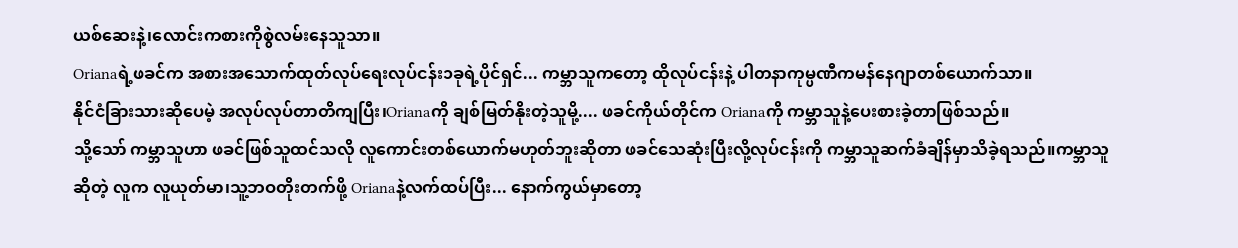ယစ်ဆေးနဲ့၊လောင်းကစားကိုစွဲလမ်းနေသူသာ။
Orianaရဲ့ဖခင်က အစားအသောက်ထုတ်လုပ်ရေးလုပ်ငန်း၁ခုရဲ့ပိုင်ရှင်... ကမ္ဘာသူကတော့ ထိုလုပ်ငန်းနဲ့ ပါတနာကုမ္ပဏီကမန်နေဂျာတစ်ယောက်သာ။
နိုင်ငံခြားသားဆိုပေမဲ့ အလုပ်လုပ်တာတိကျပြီး၊Orianaကို ချစ်မြတ်နိုးတဲ့သူမို့.... ဖခင်ကိုယ်တိုင်က Orianaကို ကမ္ဘာသူနဲ့ပေးစားခဲ့တာဖြစ်သည်။
သို့သော် ကမ္ဘာသူဟာ ဖခင်ဖြစ်သူထင်သလို လူကောင်းတစ်ယောက်မဟုတ်ဘူးဆိုတာ ဖခင်သေဆုံးပြီးလို့လုပ်ငန်းကို ကမ္ဘာသူဆက်ခံချိန်မှာသိခဲ့ရသည်။ကမ္ဘာသူဆိုတဲ့ လူက လူယုတ်မာ၊သူ့ဘဝတိုးတက်ဖို့ Orianaနဲ့လက်ထပ်ပြီး... နောက်ကွယ်မှာတော့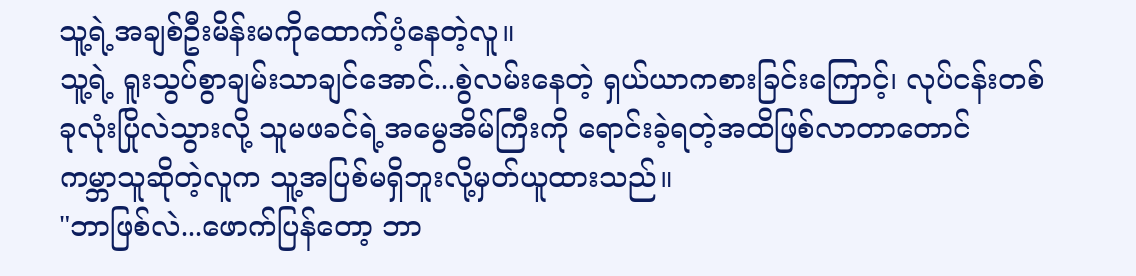သူ့ရဲ့အချစ်ဦးမိန်းမကိုထောက်ပံ့နေတဲ့လူ။
သူ့ရဲ့ ရူးသွပ်စွာချမ်းသာချင်အောင်...စွဲလမ်းနေတဲ့ ရှယ်ယာကစားခြင်းကြောင့်၊ လုပ်ငန်းတစ်ခုလုံးပြိုလဲသွားလို့ သူမဖခင်ရဲ့အမွေအိမ်ကြီးကို ရောင်းခဲ့ရတဲ့အထိဖြစ်လာတာတောင်
ကမ္ဘာသူဆိုတဲ့လူက သူ့အပြစ်မရှိဘူးလို့မှတ်ယူထားသည်။
"ဘာဖြစ်လဲ...ဖောက်ပြန်တော့ ဘာ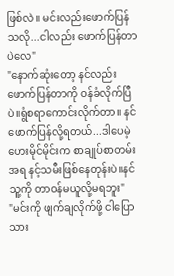ဖြစ်လဲ။ မင်းလည်းဖောက်ပြန်သလို...ငါလည်း ဖောက်ပြန်တာပဲလေ"
"နောက်ဆုံးတော့ နင်လည်းဖောက်ပြန်တာကို ဝန်ခံလိုက်ပြီပဲ။ရွံစရာကောင်းလိုက်တာ။ နင် ဖောက်ပြန်လို့ရတယ်...ဒါပေမဲ့ ဟေးမိုင်မိုင်းက စာချုပ်စာတမ်းအရ နင့်သမီးဖြစ်နေတုန်းပဲ။နင်သူ့ကို တာဝန်မယူလို့မရဘူး"
"မင်းကို ဖျက်ချလိုက်ဖို့ ငါပြောသား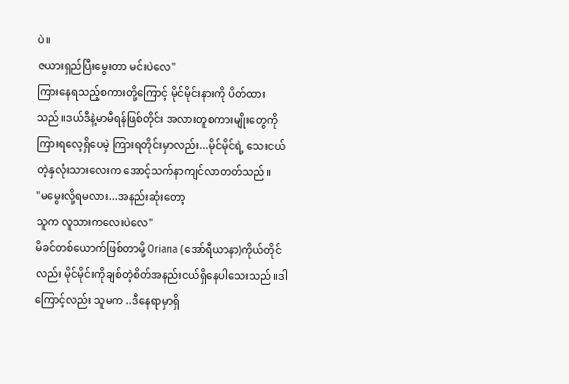ပဲ။
ဇယားရှည်ပြီးမွေးတာ မင်းပဲလေ"
ကြားနေရသည့်စကားတို့ကြောင့် မိုင်မိုင်းနားကို ပိတ်ထားသည်။ဒယ်ဒီနဲ့မာမီရန်ဖြစ်တိုင်း အလားတူစကားမျိုးတွေကိုကြားရလေ့ရှိပေမဲ့ ကြားရတိုင်းမှာလည်း...မိုင်မိုင်ရဲ့ သေးငယ်တဲ့နှလုံးသားလေးက အောင့်သက်နာကျင်လာတတ်သည်။
"မမွေးလို့ရမလား...အနည်းဆုံးတော့
သူက လူသားကလေးပဲလေ"
မိခင်တစ်ယောက်ဖြစ်တာမို့ Oriana (အော်ရီယာနာ)ကိုယ်တိုင်လည်း မိုင်မိုင်းကိုချစ်တဲ့စိတ်အနည်းငယ်ရှိနေပါသေးသည်။ဒါကြောင့်လည်း သူမက ..ဒီနေရာမှာရှိ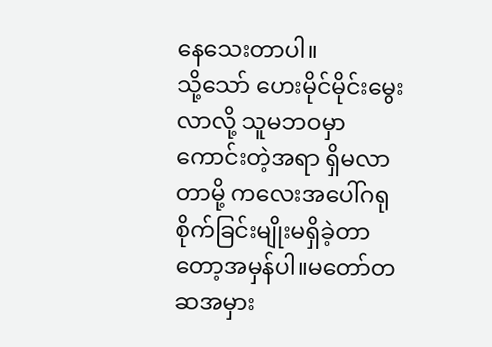နေသေးတာပါ။
သို့သော် ဟေးမိုင်မိုင်းမွေးလာလို့ သူမဘဝမှာ ကောင်းတဲ့အရာ ရှိမလာတာမို့ ကလေးအပေါ်ဂရုစိုက်ခြင်းမျိုးမရှိခဲ့တာတော့အမှန်ပါ။မတော်တဆအမှား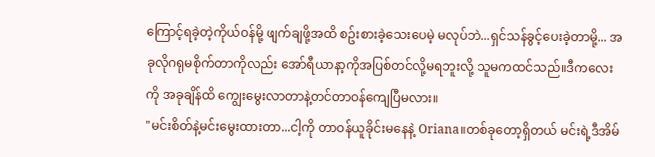ကြောင့်ရခဲ့တဲ့ကိုယ်ဝန်မို့ ဖျက်ချဖို့အထိ စဥ်းစားခဲ့သေးပေမဲ့ မလုပ်ဘဲ...ရှင်သန်ခွင့်ပေးခဲ့တာမို့... အခုလိုဂရုမစိုက်တာကိုလည်း အော်ရီယာနာ့ကိုအပြစ်တင်လို့မရဘူးလို့ သူမကထင်သည်။ဒီကလေးကို အခုချိန်ထိ ကျွေးမွေးလာတာနဲ့တင်တာဝန်ကျေပြီမလား။
"မင်းစိတ်နဲ့မင်းမွေးထားတာ...ငါ့ကို တာဝန်ယူခိုင်းမနေနဲ့ Oriana။တစ်ခုတော့ရှိတယ် မင်းရဲ့ဒီအိမ်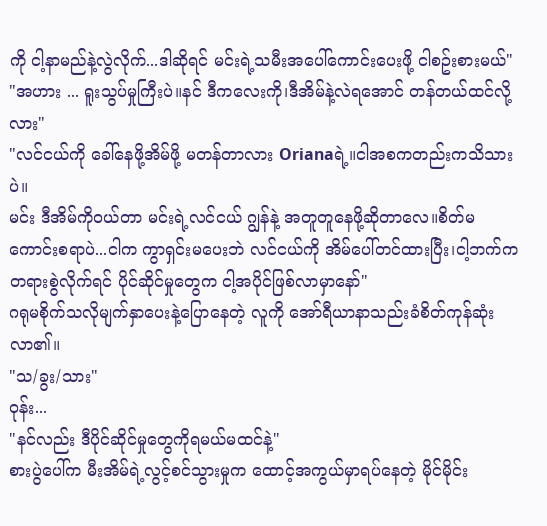ကို ငါ့နာမည်နဲ့လွဲလိုက်...ဒါဆိုရင် မင်းရဲ့သမီးအပေါ်ကောင်းပေးဖို့ ငါစဥ်းစားမယ်"
"အဟား ... ရူးသွပ်မှုကြီးပဲ။နင် ဒီကလေးကို၊ဒီအိမ်နဲ့လဲရအောင် တန်တယ်ထင်လို့လား"
"လင်ငယ်ကို ခေါ်နေဖို့အိမ်ဖို့ မတန်တာလား Orianaရဲ့။ငါအစကတည်းကသိသားပဲ။
မင်း ဒီအိမ်ကိုဝယ်တာ မင်းရဲ့လင်ငယ် ဂျွန်နဲ့ အတူတူနေဖို့ဆိုတာလေ။စိတ်မကောင်းစရာပဲ...ငါက ကွာရှင်းမပေးဘဲ လင်ငယ်ကို အိမ်ပေါ်တင်ထားပြီး၊ငါ့ဘက်က တရားစွဲလိုက်ရင် ပိုင်ဆိုင်မှုတွေက ငါ့အပိုင်ဖြစ်လာမှာနော်"
ဂရုမစိုက်သလိုမျက်နှာပေးနဲ့ပြောနေတဲ့ လူကို အော်ရီယာနာသည်းခံစိတ်ကုန်ဆုံးလာ၏။
"သ/ခွး/သား"
ဝုန်း...
"နင်လည်း ဒီပိုင်ဆိုင်မှုတွေကိုရမယ်မထင်နဲ့"
စားပွဲပေါ်က မီးအိမ်ရဲ့လွင့်စင်သွားမှုက ထောင့်အကွယ်မှာရပ်နေတဲ့ မိုင်မိုင်း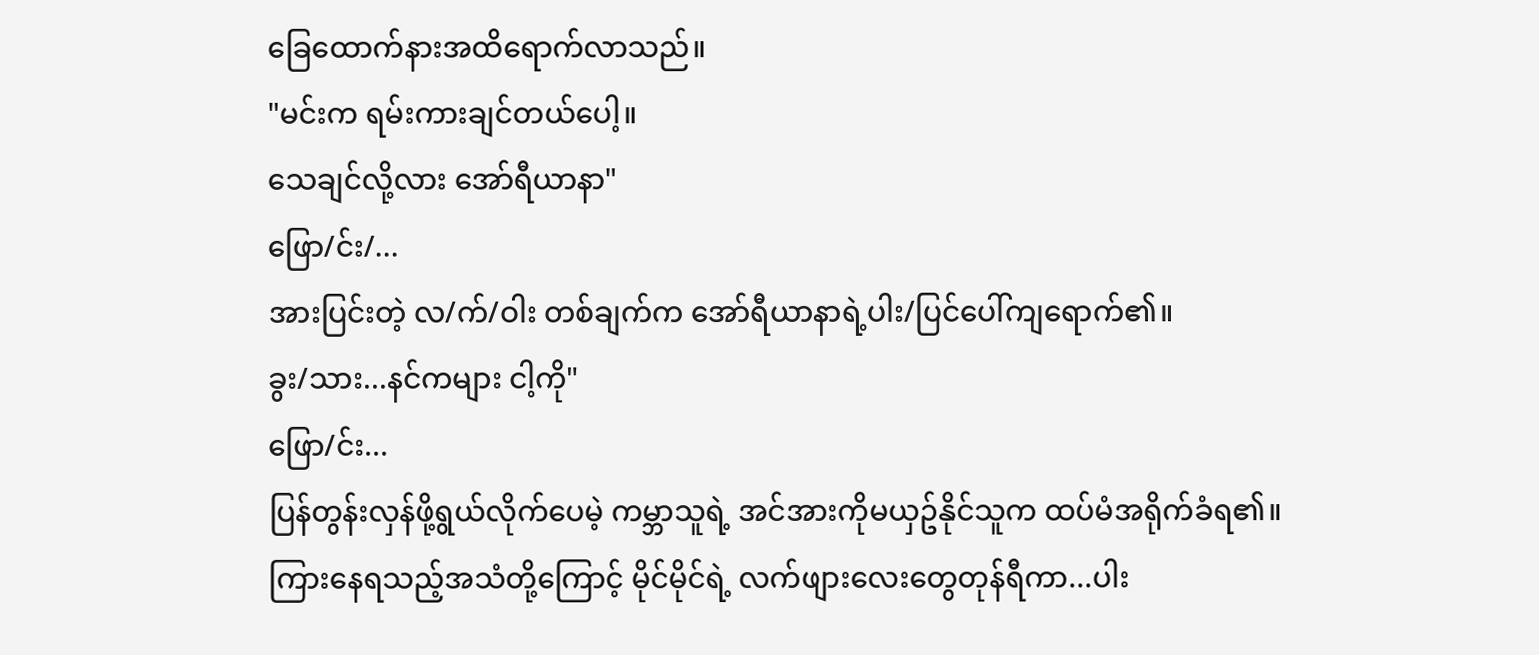ခြေထောက်နားအထိရောက်လာသည်။
"မင်းက ရမ်းကားချင်တယ်ပေါ့။
သေချင်လို့လား အော်ရီယာနာ"
ဖြော/င်း/...
အားပြင်းတဲ့ လ/က်/ဝါး တစ်ချက်က အော်ရီယာနာရဲ့ပါး/ပြင်ပေါ်ကျရောက်၏။
ခွး/သား...နင်ကများ ငါ့ကို"
ဖြော/င်း...
ပြန်တွန်းလှန်ဖို့ရွယ်လိုက်ပေမဲ့ ကမ္ဘာသူရဲ့ အင်အားကိုမယှဥ်နိုင်သူက ထပ်မံအရိုက်ခံရ၏။
ကြားနေရသည့်အသံတို့ကြောင့် မိုင်မိုင်ရဲ့ လက်ဖျားလေးတွေတုန်ရီကာ...ပါး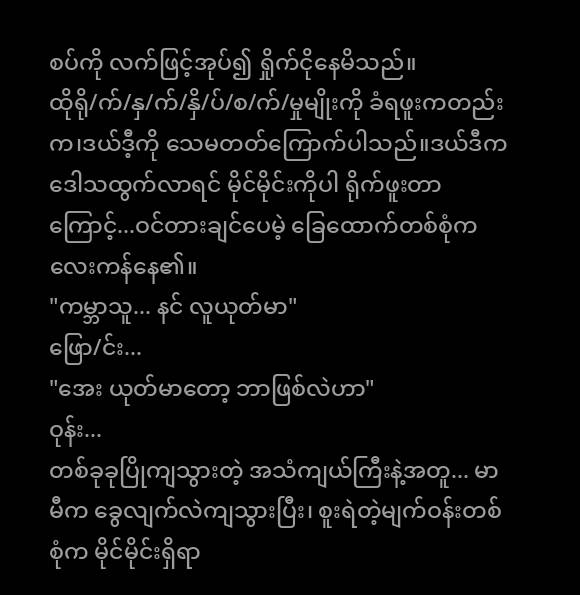စပ်ကို လက်ဖြင့်အုပ်၍ ရှိုက်ငိုနေမိသည်။
ထိုရို/က်/နှ/က်/နှိ/ပ်/စ/က်/မှုမျိုးကို ခံရဖူးကတည်းက၊ဒယ်ဒီ့ကို သေမတတ်ကြောက်ပါသည်။ဒယ်ဒီက ဒေါသထွက်လာရင် မိုင်မိုင်းကိုပါ ရိုက်ဖူးတာကြောင့်...ဝင်တားချင်ပေမဲ့ ခြေထောက်တစ်စုံက လေးကန်နေ၏။
"ကမ္ဘာသူ... နင် လူယုတ်မာ"
ဖြော/င်း...
"အေး ယုတ်မာတော့ ဘာဖြစ်လဲဟာ"
ဝုန်း...
တစ်ခုခုပြိုကျသွားတဲ့ အသံကျယ်ကြီးနဲ့အတူ... မာမီက ခွေလျက်လဲကျသွားပြီး၊ စူးရဲတဲ့မျက်ဝန်းတစ်စုံက မိုင်မိုင်းရှိရာ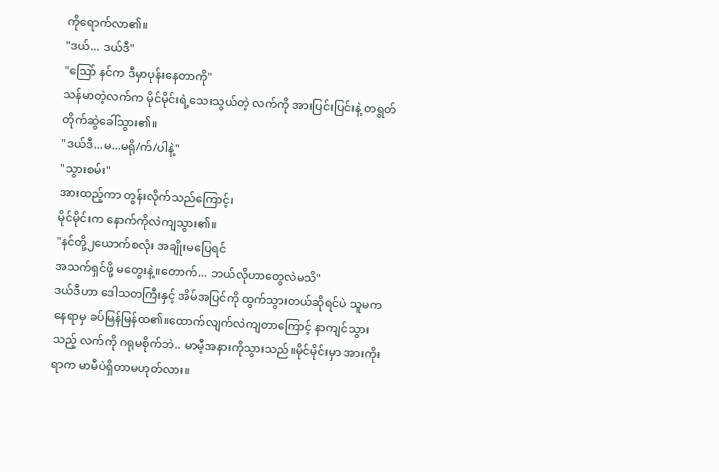ကိုရောက်လာ၏။
"ဒယ်... ဒယ်ဒီ"
"သြော် နင်က ဒီမှာပုန်းနေတာကို"
သန်မာတဲ့လက်က မိုင်မိုင်းရဲ့သေးသွယ်တဲ့ လက်ကို အားပြင်းပြင်းနဲ့ တရွတ်တိုက်ဆွဲခေါ်သွား၏။
"ဒယ်ဒီ...မ...မရို/က်/ပါနဲ့"
"သွားစမ်း"
အားထည့်ကာ တွန်းလိုက်သည်ကြောင့်၊
မိုင်မိုင်းက နောက်ကိုလဲကျသွား၏။
"နင်တို့၂ယောက်စလုံး အချိုးမပြေရင်
အသက်ရှင်ဖို့ မတွေးနဲ့။တောက်... ဘယ်လိုဟာတွေလဲမသိ"
ဒယ်ဒီဟာ ဒေါသတကြီးနှင့် အိမ်အပြင်ကို ထွက်သွားတယ်ဆိုရင်ပဲ သူမက နေရာမှ ခပ်မြန်မြန်ထ၏။ထောက်လျက်လဲကျတာကြောင့် နာကျင်သွားသည့် လက်ကို ဂရုမစိုက်ဘဲ.. မာမီ့အနားကိုသွားသည်။မိုင်မိုင်းမှာ အားကိုးရာက မာမီပဲရှိတာမဟုတ်လား။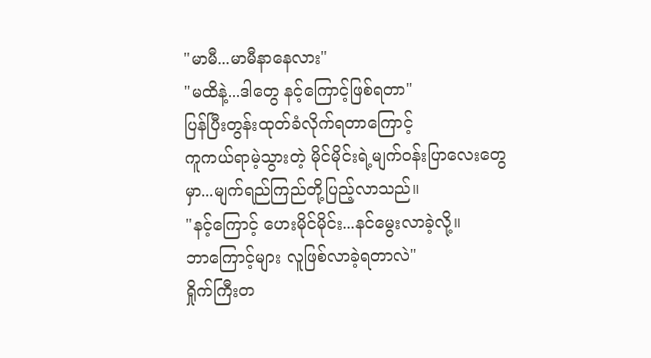"မာမီ...မာမီနာနေလား"
"မထိနဲ့...ဒါတွေ နင့်ကြောင့်ဖြစ်ရတာ"
ပြန်ပြီးတွန်းထုတ်ခံလိုက်ရတာကြောင့်
ကူကယ်ရာမဲ့သွားတဲ့ မိုင်မိုင်းရဲ့မျက်ဝန်းပြာလေးတွေမှာ...မျက်ရည်ကြည်တို့ပြည့်လာသည်။
"နင့်ကြောင့် ဟေးမိုင်မိုင်း...နင်မွေးလာခဲ့လို့။
ဘာကြောင့်များ လူဖြစ်လာခဲ့ရတာလဲ"
ရှိုက်ကြီးတ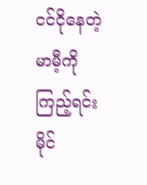ငင်ငိုနေတဲ့ မာမီ့ကိုကြည့်ရင်း
မိုင်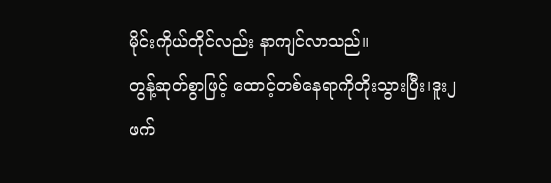မိုင်းကိုယ်တိုင်လည်း နာကျင်လာသည်။
တွန့်ဆုတ်စွာဖြင့် ထောင့်တစ်နေရာကိုတိုးသွားပြီး၊ဒူး၂ဖက်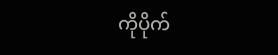ကိုပိုက်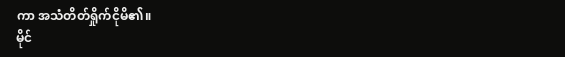ကာ အသံတိတ်ရှိုက်ငိုမိ၏။
မိုင်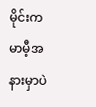မိုင်းက မာမီ့အနားမှာပဲ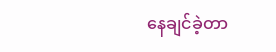နေချင်ခဲ့တာ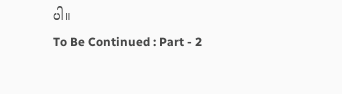ပါ။
To Be Continued : Part - 2